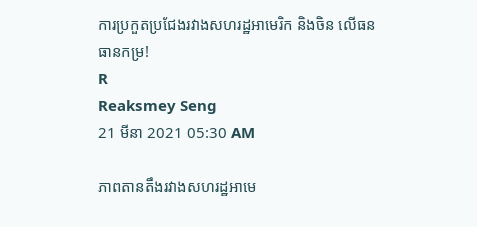ការប្រកួតប្រជែងរវាងសហរដ្ឋអាមេរិក និងចិន លើធនធានកម្រ!
R
Reaksmey Seng
21 មីនា 2021 05:30 AM

ភាពតានតឹងរវាងសហរដ្ឋអាមេ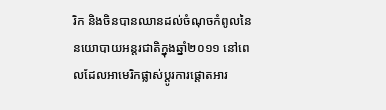រិក និងចិនបានឈានដល់ចំណុចកំពូលនៃនយោបាយអន្តរជាតិក្នុងឆ្នាំ២០១១ នៅពេលដែលអាមេរិកផ្លាស់ប្តូរការផ្តោតអារ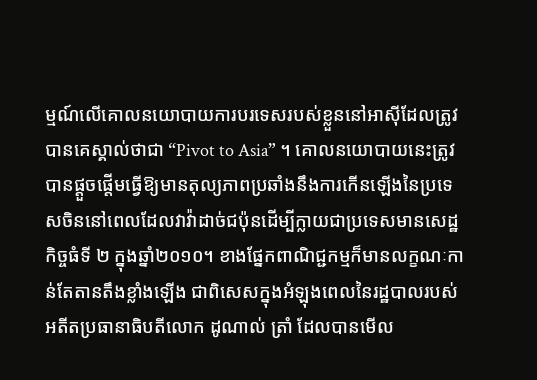ម្មណ៍លើគោលនយោបាយការបរទេសរបស់ខ្លួននៅអាស៊ីដែលត្រូវបានគេស្គាល់ថាជា “Pivot to Asia” ។ គោលនយោបាយនេះត្រូវបានផ្តួចផ្តើមធ្វើឱ្យមានតុល្យភាពប្រឆាំងនឹងការកើនឡើងនៃប្រទេសចិននៅពេលដែលវាវ៉ាដាច់ជប៉ុនដើម្បីក្លាយជាប្រទេសមានសេដ្ឋកិច្ចធំទី ២ ក្នុងឆ្នាំ២០១០។ ខាងផ្នែកពាណិជ្ជកម្មក៏មានលក្ខណៈកាន់តែតានតឹងខ្លាំងឡើង ជាពិសេសក្នុងអំឡុងពេលនៃរដ្ឋបាលរបស់អតីតប្រធានាធិបតីលោក ដូណាល់ ត្រាំ ដែលបានមើល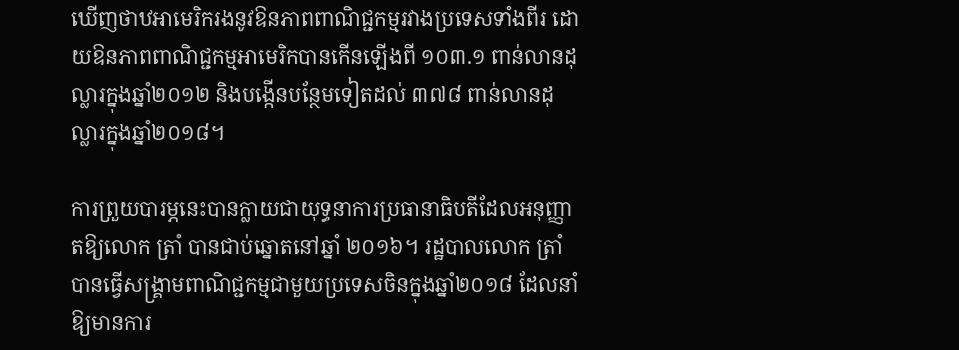ឃើញថាឋអាមេរិករងនូវឱនភាពពាណិជ្ជកម្មរវាងប្រទេសទាំងពីរ ដោយឱនភាពពាណិជ្ជកម្មអាមេរិកបានកើនឡើងពី ១០៣.១ ពាន់លានដុល្លារក្នុងឆ្នាំ២០១២ និងបង្កើនបន្ថែមទៀតដល់ ៣៧៨ ពាន់លានដុល្លារក្នុងឆ្នាំ២០១៨។

ការព្រួយបារម្ភនេះបានក្លាយជាយុទ្ធនាការប្រធានាធិបតីដែលអនុញ្ញាតឱ្យលោក ត្រាំ បានជាប់ឆ្នោតនៅឆ្នាំ ២០១៦។ រដ្ឋបាលលោក ត្រាំ បានធ្វើសង្គ្រាមពាណិជ្ជកម្មជាមួយប្រទេសចិនក្នុងឆ្នាំ២០១៨ ដែលនាំឱ្យមានការ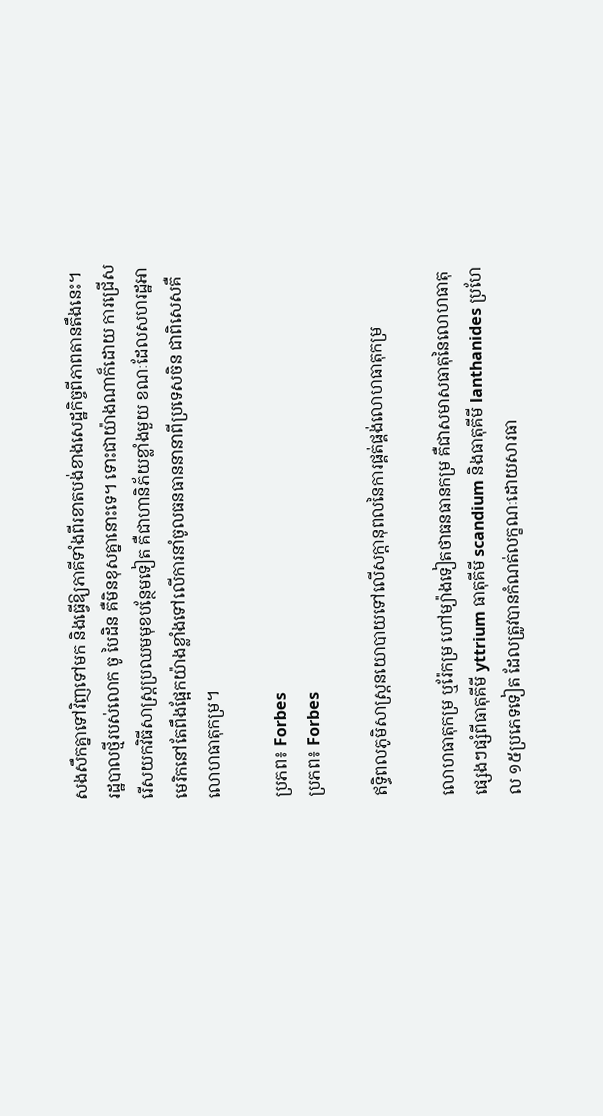សងសឹកគ្នាទៅវិញទៅមក និងធ្វើឱ្យភាគីទាំងពីរខាតបង់ខាងសេដ្ឋកិច្ចពីភាពតានតឹងនេះ។ រដ្ឋបាលថ្មីរបស់លោក ចូ បៃដិន គឺមិនខុសគ្នានោះទេ។ ទោះជាយ៉ាងណាក៏ដោយ ការជ្រើសរើសយកវិធីសាស្រ្តប្រឈមមុខបន្ថែមទៀត គឺជាហានិភ័យខ្លាំងមួយ ខណៈដែលសហរដ្ឋអាមេរិកនៅតែពឹងផ្អែកយ៉ាងខ្លាំងទៅលើការនាំចូលធនធាននានាពីប្រទេសចិន ជាពិសេសគឺលោហធាតុកម្រ។

ប្រភព៖ Forbes
ប្រភព៖ Forbes

ឥទ្ធិពលភូមិសាស្ត្រនយោបាយទៅលើសក្តានុពលនៃការផ្គត់ផ្គង់លោហធាតុកម្រ

លោហធាតុកម្រ ឬរ៉ែកម្រ ហៅម្យ៉ាងទៀតថាធនធានកម្រ គឺជាសមាសធាតុនៃលោហធាតុផ្សេងៗផ្សំពីធាតុគីមី yttrium ធាតុគីមី scandium និងធាតុគីមី lanthanides ប្រហែល ១៥ប្រភេទទៀត ដែលត្រូវបានកំណត់លក្ខណៈដោយសារធា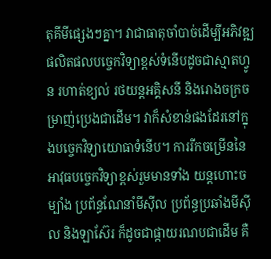តុគីមីផ្សេងៗគ្នា។ វាជាធាតុចាំបាច់ដើម្បីអភិវឌ្ឍផលិតផលបច្ចេកវិទ្យាខ្ពស់ទំនើបដូចជាស្មាតហ្វូន រហាត់ខ្យល់ រថយន្តអគ្គិសនី និងរោងចក្រចម្រាញ់ប្រេងជាដើម។ វាក៏សំខាន់ផងដែរនៅក្នុងបច្ចេកវិទ្យាយោធាទំនើប។ ការរីកចម្រើននៃអាវុធបច្ចេកវិទ្យាខ្ពស់រួមមានទាំង យន្តហោះចម្បាំង ប្រព័ន្ធណែនាំមីស៊ីល ប្រព័ន្ធប្រឆាំងមីស៊ីល និងឡាស៊ែរ ក៏ដូចជាផ្កាយរណបជាដើម គឺ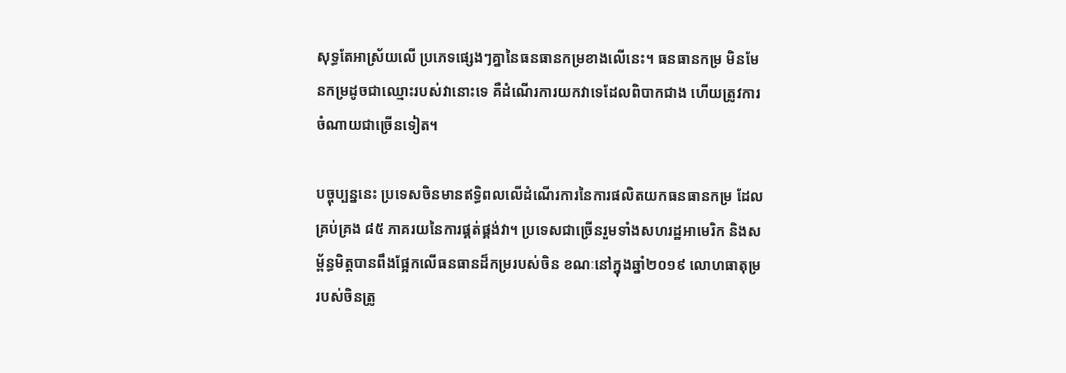សុទ្ធតែអាស្រ័យលើ ប្រភេទផ្សេងៗគ្នានៃធនធានកម្រខាងលើនេះ។ ធនធានកម្រ មិនមែនកម្រដូចជាឈ្មោះរបស់វានោះទេ គឺដំណើរការយកវាទេដែលពិបាកជាង ហើយត្រូវការចំណាយជាច្រើនទៀត។

បច្ចុប្បន្ននេះ ប្រទេសចិនមានឥទ្ធិពលលើដំណើរការនៃការផលិតយកធនធានកម្រ ដែលគ្រប់គ្រង ៨៥ ភាគរយនៃការផ្គត់ផ្គង់វា។ ប្រទេសជាច្រើនរួមទាំងសហរដ្ឋអាមេរិក និងសម្ព័ន្ធមិត្តបានពឹងផ្អែកលើធនធានដ៏កម្ររបស់ចិន ខណៈនៅក្នុងឆ្នាំ២០១៩ លោហធាតុម្ររបស់ចិនត្រូ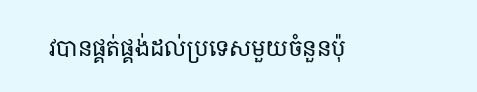វបានផ្គត់ផ្គង់ដល់ប្រទេសមួយចំនួនប៉ុ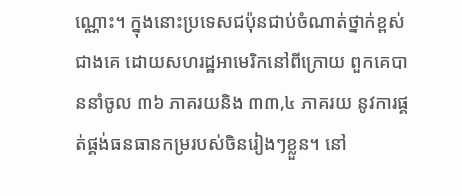ណ្ណោះ។ ក្នុងនោះប្រទេសជប៉ុនជាប់ចំណាត់ថ្នាក់ខ្ពស់ជាងគេ ដោយសហរដ្ឋអាមេរិកនៅពីក្រោយ ពួកគេបាននាំចូល ៣៦ ភាគរយនិង ៣៣,៤ ភាគរយ នូវការផ្គត់ផ្គង់ធនធានកម្ររបស់ចិនរៀងៗខ្លួន។ នៅ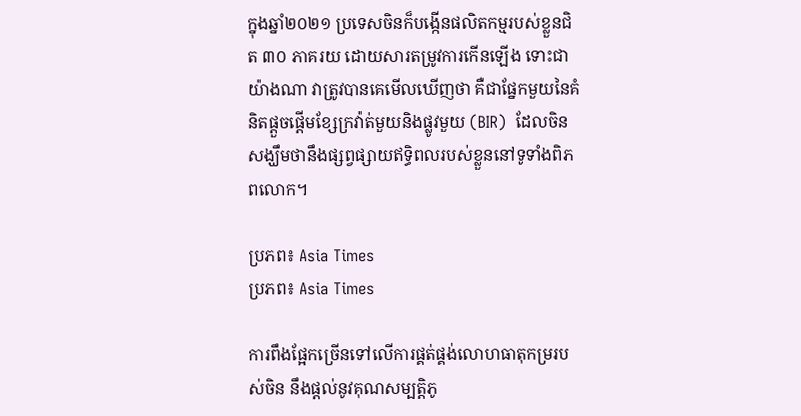ក្នុងឆ្នាំ២០២១ ប្រទេសចិនក៏បង្កើនផលិតកម្មរបស់ខ្លួនជិត ៣០ ភាគរយ ដោយសារតម្រូវការកើនឡើង ទោះជាយ៉ាងណា វាត្រូវបានគេមើលឃើញថា គឺជាផ្នែកមួយនៃគំនិតផ្តួចផ្តើមខ្សែក្រវ៉ាត់មួយនិងផ្លូវមួយ (BIR)  ដែលចិនសង្ឃឹមថានឹងផ្សព្វផ្សាយឥទ្ធិពលរបស់ខ្លួននៅទូទាំងពិភពលោក។

ប្រភព៖ Asia Times
ប្រភព៖ Asia Times

ការពឹងផ្អែកច្រើនទៅលើការផ្គត់ផ្គង់លោហធាតុកម្ររបស់ចិន នឹងផ្តល់នូវគុណសម្បត្តិភូ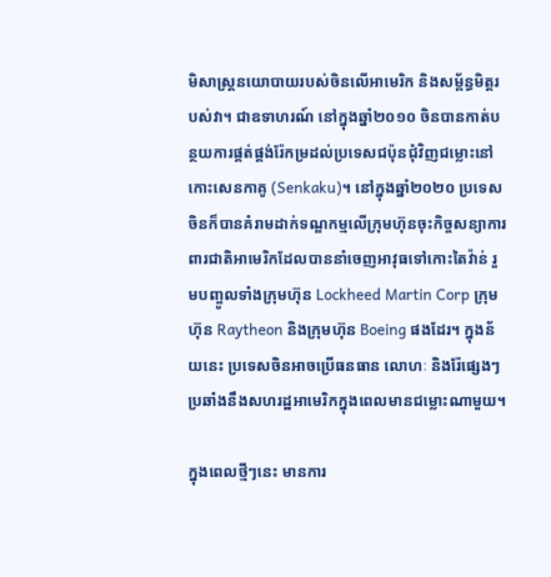មិសាស្ត្រនយោបាយរបស់ចិនលើអាមេរិក និងសម្ព័ន្ធមិត្តរបស់វា។ ជាឧទាហរណ៍ នៅក្នុងឆ្នាំ២០១០ ចិនបានកាត់បន្ថយការផ្គត់ផ្គង់រ៉ែកម្រដល់ប្រទេសជប៉ុនជុំវិញជម្លោះនៅកោះសេនកាគូ (Senkaku)។ នៅក្នុងឆ្នាំ២០២០ ប្រទេសចិនក៏បានគំរាមដាក់ទណ្ឌកម្មលើក្រុមហ៊ុនចុះកិច្ចសន្យាការពារជាតិអាមេរិកដែលបាននាំចេញអាវុធទៅកោះតៃវ៉ាន់ រួមបញ្ចូលទាំងក្រុមហ៊ុន Lockheed Martin Corp ក្រុមហ៊ុន Raytheon និងក្រុមហ៊ុន Boeing ផងដែរ។ ក្នុងន័យនេះ ប្រទេសចិនអាចប្រើធនធាន លោហៈ និងរ៉ែផ្សេងៗប្រឆាំងនឹងសហរដ្ឋអាមេរិកក្នុងពេលមានជម្លោះណាមួយ។

ក្នុងពេលថ្មីៗនេះ មានការ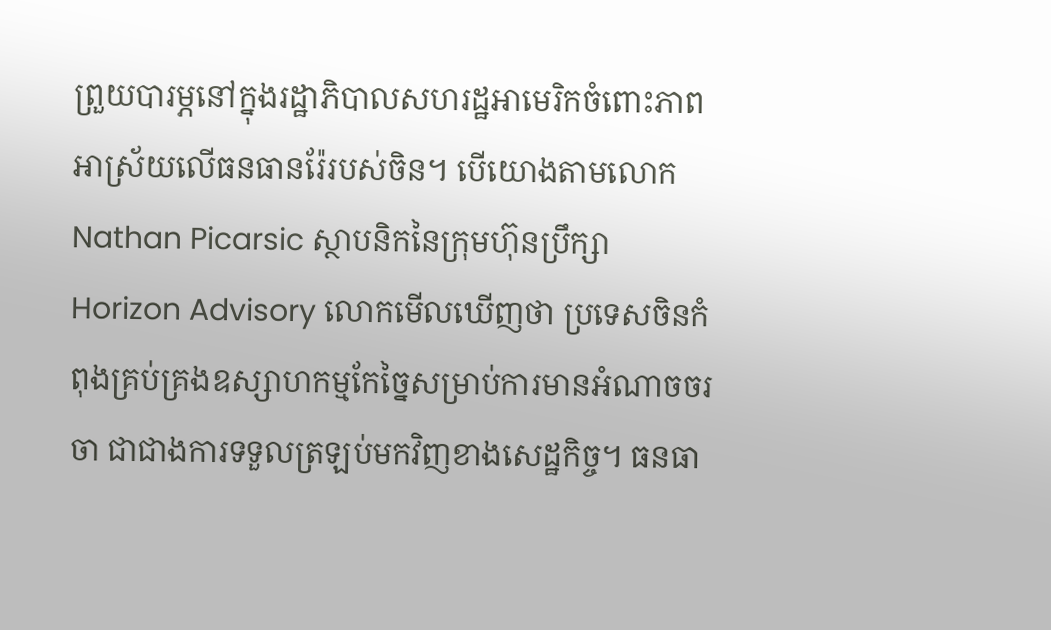ព្រួយបារម្ភនៅក្នុងរដ្ឋាភិបាលសហរដ្ឋអាមេរិកចំពោះភាពអាស្រ័យលើធនធានរ៉ែរបស់ចិន។ បើយោងតាមលោក Nathan Picarsic ស្ថាបនិកនៃក្រុមហ៊ុនប្រឹក្សា Horizon Advisory លោកមើលឃើញថា ប្រទេសចិនកំពុងគ្រប់គ្រងឧស្សាហកម្មកែច្នៃសម្រាប់ការមានអំណាចចរចា ជាជាងការទទួលត្រឡប់មកវិញខាងសេដ្ឋកិច្ច។ ធនធា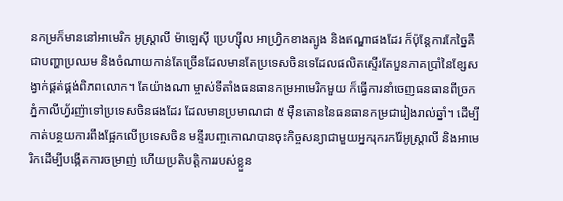នកម្រក៏មាននៅអាមេរិក អូស្ត្រាលី ម៉ាឡេស៊ី ប្រេហ្ស៊ីល អាហ្វ្រិកខាងត្បូង និងឥណ្ឌាផងដែរ ក៏ប៉ុន្តែការកែច្នៃគឺជាបញ្ហាប្រឈម និងចំណាយកាន់តែច្រើនដែលមានតែប្រទេសចិនទេដែលផលិតស្ទើរតែបួនភាគប្រាំនៃខ្សែសង្វាក់ផ្គត់ផ្គង់ពិភពលោក។ តែយ៉ាងណា ម្ចាស់ទីតាំងធនធានកម្រអាមេរិកមួយ ក៏ធ្វើការនាំចេញធនធានពីច្រកភ្នំកាលីហ្វ័រញ៉ាទៅប្រទេសចិនផងដែរ ដែលមានប្រមាណជា ៥ ម៉ឺនតោននៃធនធានកម្រជារៀងរាល់ឆ្នាំ។ ដើម្បីកាត់បន្ថយការពឹងផ្អែកលើប្រទេសចិន មន្ទីរបញ្ចកោណបានចុះកិច្ចសន្យាជាមួយអ្នករុករករ៉ែអូស្ត្រាលី និងអាមេរិកដើម្បីបង្កើតការចម្រាញ់ ហើយប្រតិបត្តិការរបស់ខ្លួន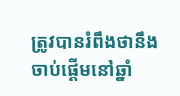ត្រូវបានរំពឹងថានឹងចាប់ផ្តើមនៅឆ្នាំ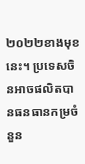២០២២ខាងមុខនេះ។ ប្រទេសចិនអាចផលិតបានធនធានកម្រចំនួន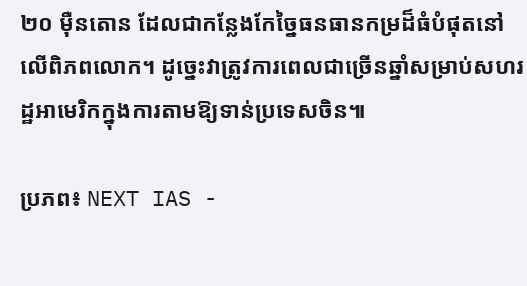២០ ម៉ឺនតោន ដែលជាកន្លែងកែច្នៃធនធានកម្រដ៏ធំបំផុតនៅលើពិភពលោក។ ដូច្នេះវាត្រូវការពេលជាច្រើនឆ្នាំសម្រាប់សហរដ្ឋអាមេរិកក្នុងការតាមឱ្យទាន់ប្រទេសចិន៕

ប្រភព៖ NEXT IAS -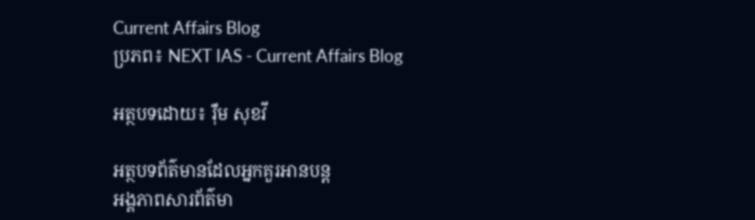Current Affairs Blog
ប្រភព៖ NEXT IAS - Current Affairs Blog

អត្ថបទដោយ៖ រ៉ឹម សុខវី

អត្ថបទព័ត៌មានដែលអ្នកគួរអានបន្ត
អង្គភាពសារព័ត៌មា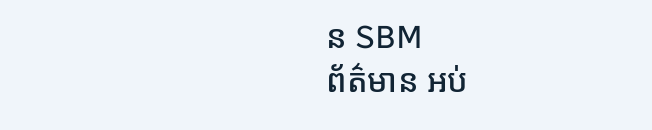ន SBM
ព័ត៌មាន អប់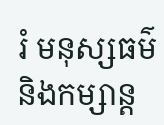រំ មនុស្សធម៌ និងកម្សាន្ត